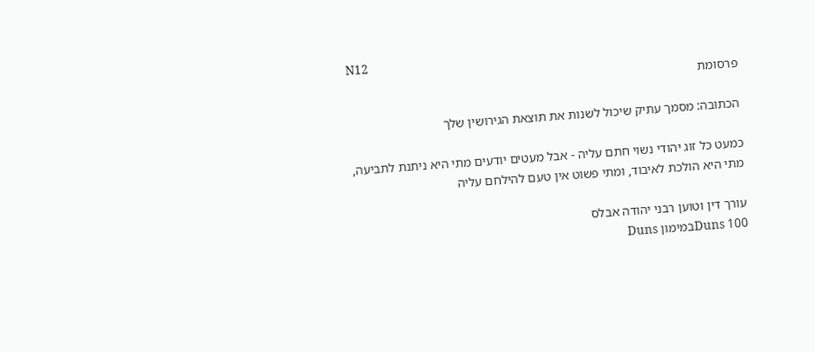N12
פרסומת

הכתובה: מסמך עתיק שיכול לשנות את תוצאת הגירושין שלך

כמעט כל זוג יהודי נשוי חתם עליה - אבל מעטים יודעים מתי היא ניתנת לתביעה, מתי היא הולכת לאיבוד, ומתי פשוט אין טעם להילחם עליה

עורך דין וטוען רבני יהודה אבלס
Duns 100במימון Duns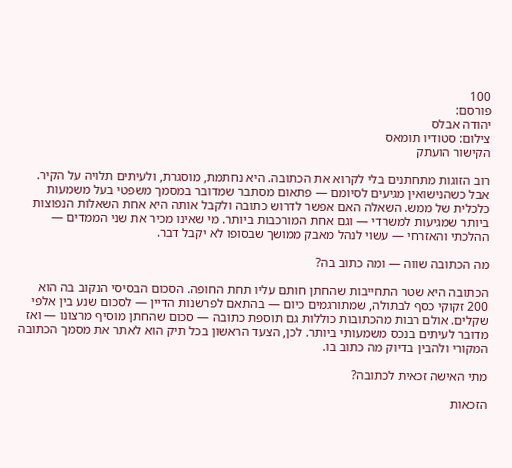100
פורסם:
יהודה אבלס
צילום: סטודיו תומאס
הקישור הועתק

רוב הזוגות מתחתנים בלי לקרוא את הכתובה. היא נחתמת, מוסגרת, ולעיתים תלויה על הקיר. אבל כשהנישואין מגיעים לסיומם — פתאום מסתבר שמדובר במסמך משפטי בעל משמעות כלכלית של ממש. השאלה האם אפשר לדרוש כתובה ולקבל אותה היא אחת השאלות הנפוצות ביותר שמגיעות למשרדי — וגם אחת המורכבות ביותר. מי שאינו מכיר את שני הממדים — ההלכתי והאזרחי — עשוי לנהל מאבק ממושך שבסופו לא יקבל דבר.

מה הכתובה שווה — ומה כתוב בה?

הכתובה היא שטר התחייבות שהחתן חותם עליו תחת החופה. הסכום הבסיסי הנקוב בה הוא 200 זקוקי כסף לבתולה, שמתורגמים כיום — בהתאם לפרשנות הדיין — לסכום שנע בין אלפי שקלים. אולם רבות מהכתובות כוללות גם תוספת כתובה — סכום שהחתן מוסיף מרצונו — ואז מדובר לעיתים בנכס משמעותי ביותר. לכן, הצעד הראשון בכל תיק הוא לאתר את מסמך הכתובה המקורי ולהבין בדיוק מה כתוב בו.

מתי האישה זכאית לכתובה?

הזכאות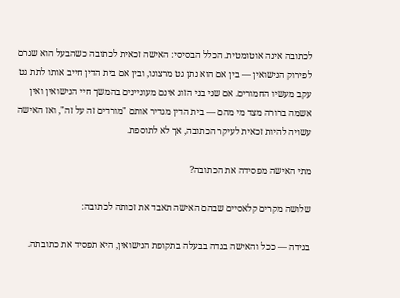לכתובה אינה אוטומטית. הכלל הבסיסי: האישה זכאית לכתובה כשהבעל הוא שגרם לפירוק הנישואין — בין אם הוא נתן גט מרצונו, ובין אם בית הדין חייב אותו לתת גט עקב מעשיו החמורים. אם שני בני הזוג אינם מעוניינים בהמשך חיי הנישואין ואין אשמה ברורה מצד מי מהם — בית הדין מגדיר אותם "מורדים זה על זה", ואז האישה עשויה להיות זכאית לעיקר הכתובה, אך לא לתוספת.

מתי האישה מפסידה את הכתובה?

שלושה מקרים קלאסיים שבהם האישה תאבד את זכותה לכתובה:

בגידה — ככל והאישה בגדה בבעלה בתקופת הנישואין, היא תפסיד את כתובתה.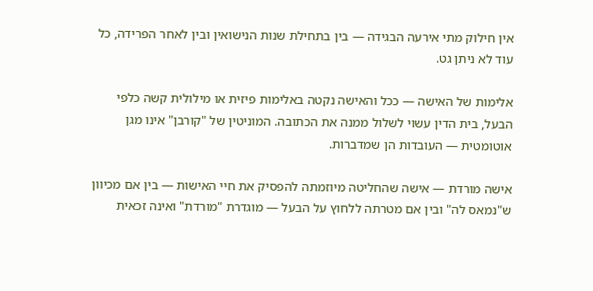אין חילוק מתי אירעה הבגידה — בין בתחילת שנות הנישואין ובין לאחר הפרידה, כל עוד לא ניתן גט.

אלימות של האישה — ככל והאישה נקטה באלימות פיזית או מילולית קשה כלפי הבעל, בית הדין עשוי לשלול ממנה את הכתובה. המוניטין של "קורבן" אינו מגן אוטומטית — העובדות הן שמדברות.

אישה מורדת — אישה שהחליטה מיוזמתה להפסיק את חיי האישות — בין אם מכיוון ש"נמאס לה" ובין אם מטרתה ללחוץ על הבעל — מוגדרת "מורדת" ואינה זכאית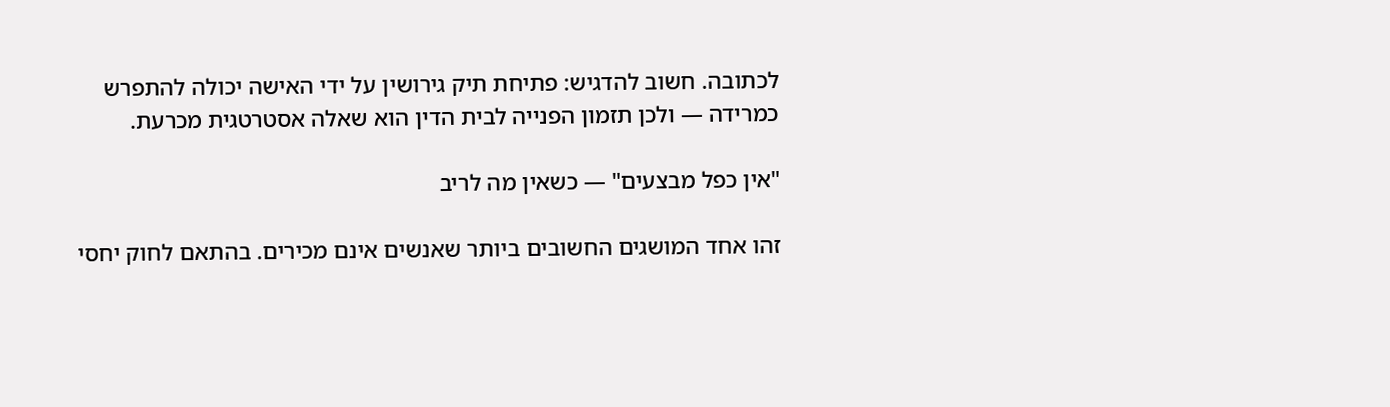לכתובה. חשוב להדגיש: פתיחת תיק גירושין על ידי האישה יכולה להתפרש כמרידה — ולכן תזמון הפנייה לבית הדין הוא שאלה אסטרטגית מכרעת.

"אין כפל מבצעים" — כשאין מה לריב

זהו אחד המושגים החשובים ביותר שאנשים אינם מכירים. בהתאם לחוק יחסי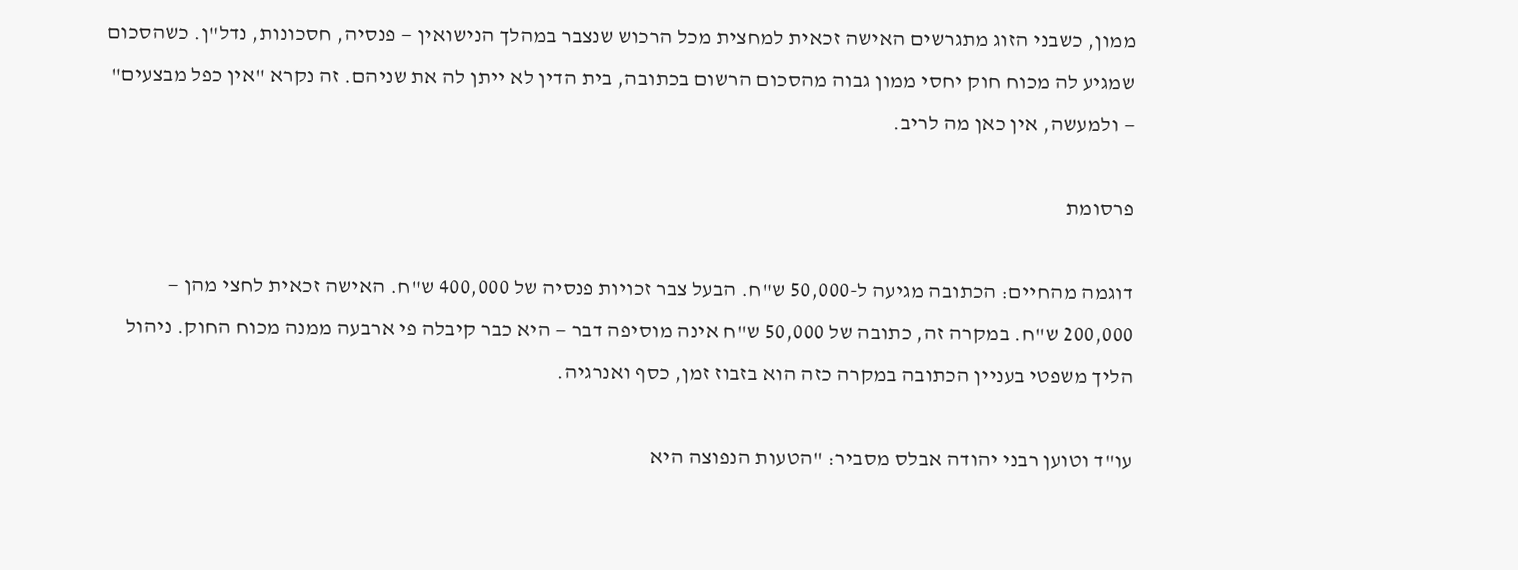ממון, כשבני הזוג מתגרשים האישה זכאית למחצית מכל הרכוש שנצבר במהלך הנישואין — פנסיה, חסכונות, נדל"ן. כשהסכום שמגיע לה מכוח חוק יחסי ממון גבוה מהסכום הרשום בכתובה, בית הדין לא ייתן לה את שניהם. זה נקרא "אין כפל מבצעים" — ולמעשה, אין כאן מה לריב.

פרסומת

דוגמה מהחיים: הכתובה מגיעה ל-50,000 ש"ח. הבעל צבר זכויות פנסיה של 400,000 ש"ח. האישה זכאית לחצי מהן — 200,000 ש"ח. במקרה זה, כתובה של 50,000 ש"ח אינה מוסיפה דבר — היא כבר קיבלה פי ארבעה ממנה מכוח החוק. ניהול הליך משפטי בעניין הכתובה במקרה כזה הוא בזבוז זמן, כסף ואנרגיה.

עו"ד וטוען רבני יהודה אבלס מסביר: "הטעות הנפוצה היא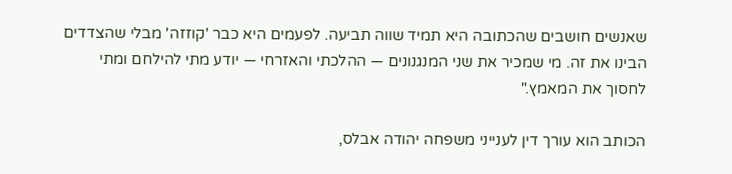שאנשים חושבים שהכתובה היא תמיד שווה תביעה. לפעמים היא כבר 'קוזזה' מבלי שהצדדים הבינו את זה. מי שמכיר את שני המנגנונים — ההלכתי והאזרחי — יודע מתי להילחם ומתי לחסוך את המאמץ."

הכותב הוא עורך דין לענייני משפחה יהודה אבלס,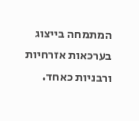המתמחה בייצוג בערכאות אזרחיות ורבניות כאחד.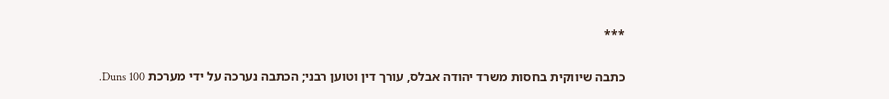***

כתבה שיווקית בחסות משרד יהודה אבלס, עורך דין וטוען רבני; הכתבה נערכה על ידי מערכת Duns 100.